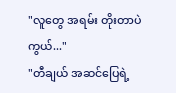"လူတွေ အရမ်း တိုးတာပဲကွယ်..."
"တီချယ် အဆင်ပြေရဲ့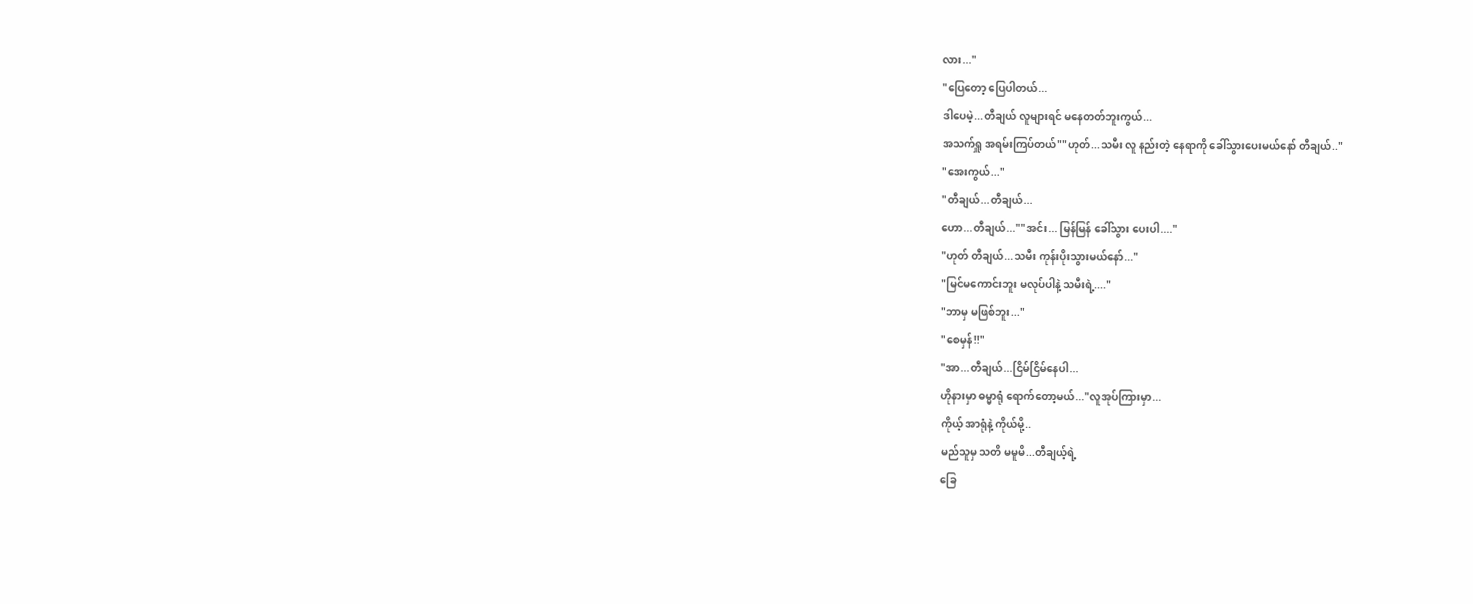လား..."
"ပြေတော့ ပြေပါတယ်...
ဒါပေမဲ့...တီချယ် လူများရင် မနေတတ်ဘူးကွယ်...
အသက်ရှူ အရမ်းကြပ်တယ်""ဟုတ်...သမီး လူ နည်းတဲ့ နေရာကို ခေါ်သွားပေးမယ်နော် တီချယ်.."
"အေးကွယ်..."
"တီချယ်...တီချယ်...
ဟော...တီချယ်...""အင်း... မြန်မြန် ခေါ်သွား ပေးပါ...."
"ဟုတ် တီချယ်...သမီး ကုန်းပိုးသွားမယ်နော်..."
"မြင်မကောင်းဘူး မလုပ်ပါနဲ့ သမီးရဲ့...."
"ဘာမှ မဖြစ်ဘူး..."
"စေမှန်!!"
"အာ...တီချယ်...ငြိမ်ငြိမ်နေပါ...
ဟိုနားမှာ ဓမ္မာရုံ ရောက်တော့မယ်..."လူအုပ်ကြားမှာ...
ကိုယ့် အာရုံနဲ့ ကိုယ်မို့..
မည်သူမှ သတိ မမူမိ...တီချယ့်ရဲ့
ခြေ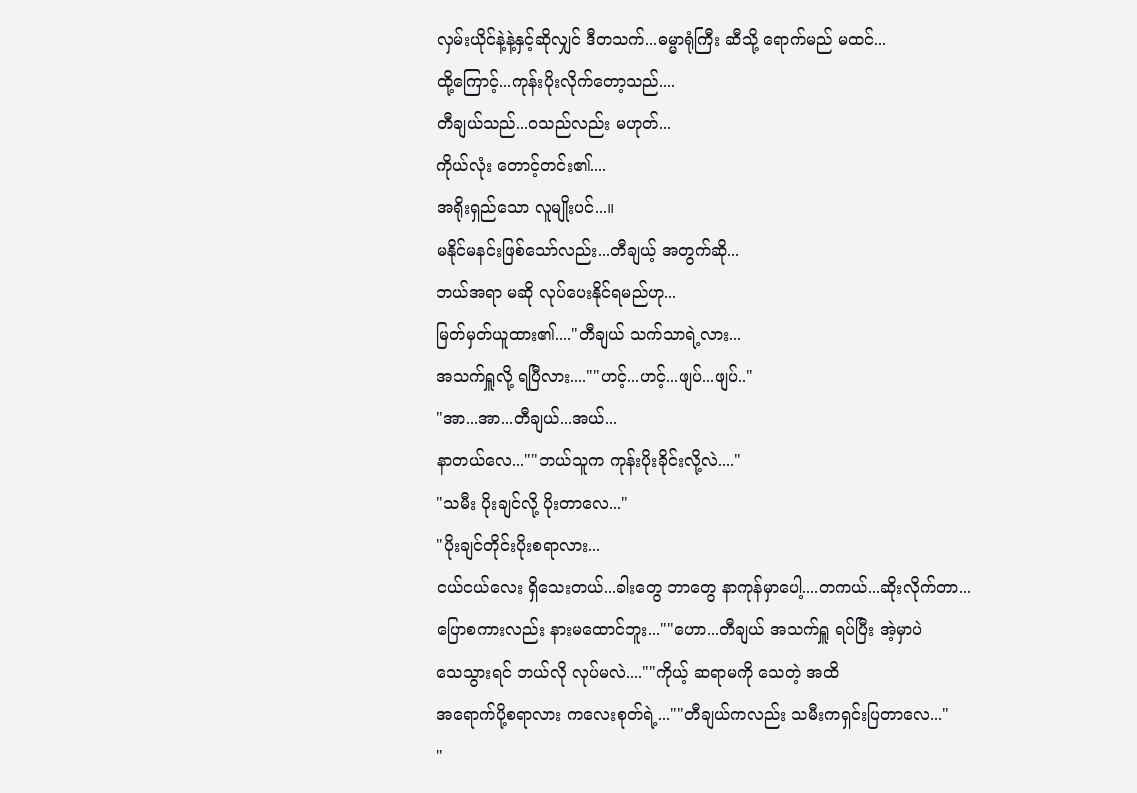လှမ်းယိုင်နဲ့နဲ့နှင့်ဆိုလျှင် ဒီတသက်...ဓမ္မာရုံကြီး ဆီသို့ ရောက်မည် မထင်...
ထို့ကြောင့်...ကုန်းပိုးလိုက်တော့သည်....
တီချယ်သည်...ဝသည်လည်း မဟုတ်...
ကိုယ်လုံး တောင့်တင်း၏....
အရိုးရှည်သော လူမျိုးပင်...။
မနိုင်မနင်းဖြစ်သော်လည်း...တီချယ့် အတွက်ဆို...
ဘယ်အရာ မဆို လုပ်ပေးနိုင်ရမည်ဟု...
မြတ်မှတ်ယူထား၏...."တီချယ် သက်သာရဲ့လား...
အသက်ရှူလို့ ရပြီလား....""ဟင့်...ဟင့်...ဖျပ်...ဖျပ်.."
"အာ...အာ...တီချယ်...အယ်...
နာတယ်လေ...""ဘယ်သူက ကုန်းပိုးခိုင်းလို့လဲ...."
"သမီး ပိုးချင်လို့ ပိုးတာလေ..."
"ပိုးချင်တိုင်းပိုးစရာလား...
ငယ်ငယ်လေး ရှိသေးတယ်...ခါးတွေ ဘာတွေ နာကုန်မှာပေါ့....တကယ်...ဆိုးလိုက်တာ...
ပြောစကားလည်း နားမထောင်ဘူး...""ဟော...တီချယ် အသက်ရှူ ရပ်ပြီး အဲ့မှာပဲ
သေသွားရင် ဘယ်လို လုပ်မလဲ....""ကိုယ့် ဆရာမကို သေတဲ့ အထိ
အရောက်ပို့စရာလား ကလေးစုတ်ရဲ့...""တီချယ်ကလည်း သမီးကရှင်းပြတာလေ..."
"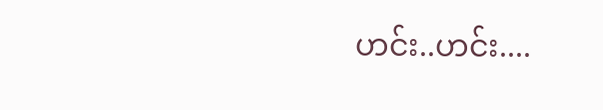ဟင်း..ဟင်း....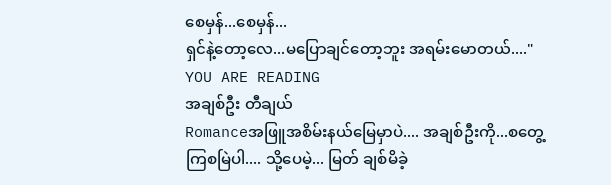စေမှန်...စေမှန်...
ရှင်နဲ့တော့လေ...မပြောချင်တော့ဘူး အရမ်းမောတယ်...."
YOU ARE READING
အချစ်ဦး တီချယ်
Romanceအဖြူအစိမ်းနယ်မြေမှာပဲ.... အချစ်ဦးကို...စတွေ့ကြစမြဲပါ.... သို့ပေမဲ့... မြတ် ချစ်မိခဲ့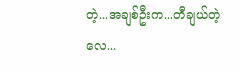တဲ့...အချစ်ဦးက...တီချယ်တဲ့လေ...